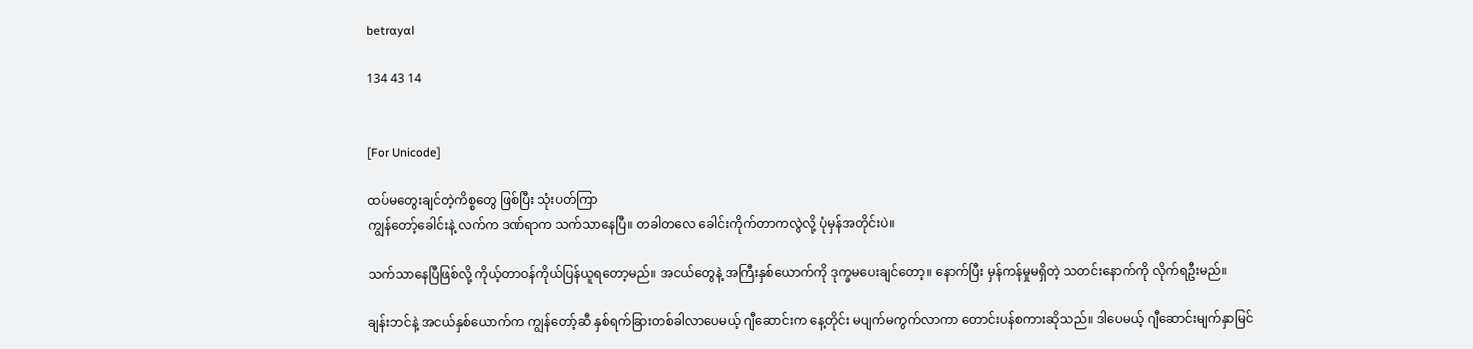betrɑyɑl

134 43 14


[For Unicode]

ထပ်မတွေးချင်တဲ့ကိစ္စတွေ ဖြစ်ပြီး သုံးပတ်ကြာ
ကျွန်တော့်ခေါင်းနဲ့ လက်က ဒဏ်ရာက သက်သာနေပြီ။ တခါတလေ ခေါင်းကိုက်တာကလွဲလို့ ပုံမှန်အတိုင်းပဲ။

သက်သာနေပြီဖြစ်လို့ ကိုယ့်တာဝန်ကိုယ်ပြန်ယူရတော့မည်။ အငယ်တွေနဲ့ အကြီးနှစ်ယောက်ကို ဒုက္ခမပေးချင်တော့။ နောက်ပြီး မှန်ကန်မှုမရှိတဲ့ သတင်းနောက်ကို လိုက်ရဦးမည်။

ချန်းဘင်နဲ့ အငယ်နှစ်ယောက်က ကျွန်တော့်ဆီ နှစ်ရက်ခြားတစ်ခါလာပေမယ့် ဂျီဆောင်းက နေ့တိုင်း မပျက်မကွက်လာကာ တောင်းပန်စကားဆိုသည်။ ဒါပေမယ့် ဂျီဆောင်းမျက်နှာမြင်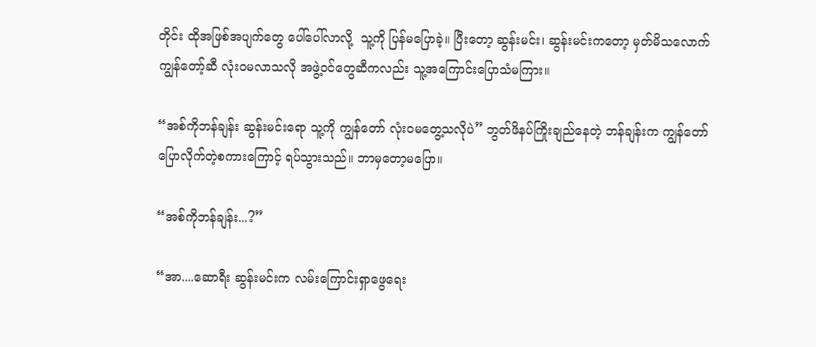တိုင်း ထိုအဖြစ်အပျက်တွေ ပေါ်ပေါ်လာလို့  သူ့ကို ပြန်မပြောခဲ့။ ပြီးတော့ ဆွန်းမင်း၊ ဆွန်းမင်းကတော့ မှတ်မိသလောက် ကျွန်တော့်ဆီ လုံးဝမလာသလို အဖွဲ့ဝင်‌တွေဆီကလည်း သူ့အကြောင်းပြောသံမကြား။

“အစ်ကိုဘန်ချန်း ဆွန်းမင်းရော သူ့ကို ကျွန်‌တော် လုံးဝမတွေ့သလိုပဲ” ဘွတ်ဖိနပ်ကြိုးချည်နေတဲ့ ဘန်ချန်းက ကျွန်တော်ပြောလိုက်တဲ့စကားကြောင့် ရပ်သွားသည်။ ဘာမှတော့မပြော။

“အစ်ကိုဘန်ချန်း...?”

“အာ....ဆောရီး ဆွန်းမင်းက လမ်းကြောင်းရှာဖွေရေး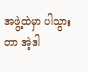အဖွဲ့ထဲမှာ ပါသွားတာ အဲ့ဒါ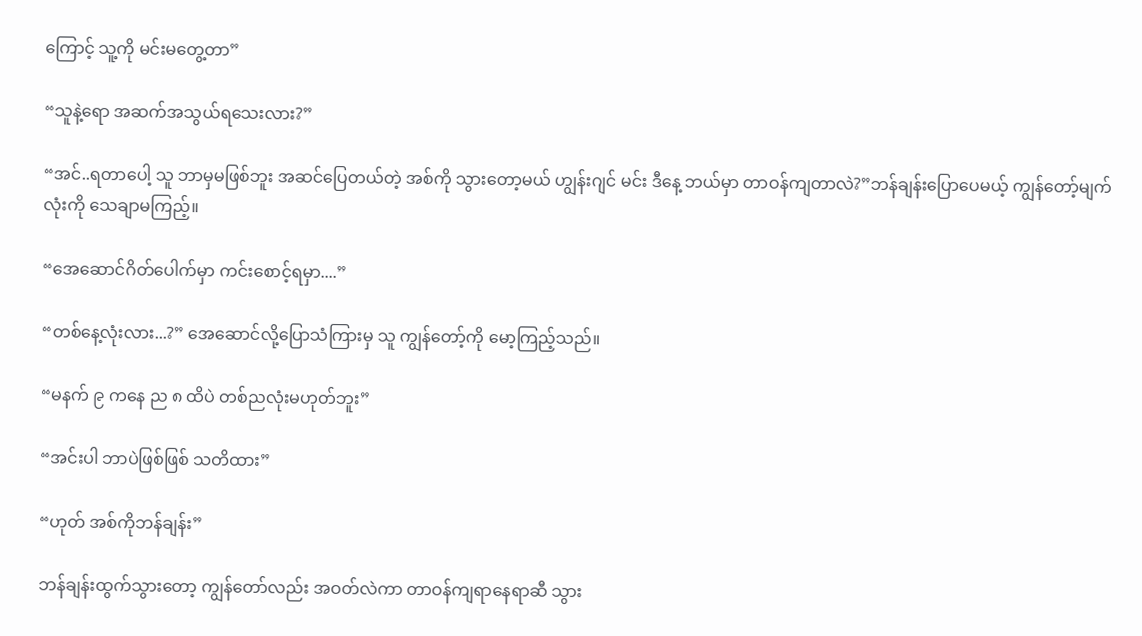ကြောင့် သူ့ကို မင်းမတွေ့တာ”

“သူနဲ့ရော အဆက်အသွယ်ရသေးလား?”

“အင်..ရတာပေါ့ သူ ဘာမှမဖြစ်ဘူး အဆင်ပြေတယ်တဲ့ အစ်ကို သွားတော့မယ် ဟျွန်းဂျင် မင်း ဒီနေ့ ဘယ်မှာ တာဝန်ကျတာလဲ?”ဘန်ချန်းပြောပေမယ့် ကျွန်တော့်မျက်လုံးကို သေချာမကြည့်။

“အေဆောင်ဂိတ်ပေါက်မှာ ကင်းစောင့်ရမှာ....”

“တစ်နေ့လုံးလား...?” အေဆောင်လို့ပြောသံကြားမှ သူ ကျွန်တော့်ကို မော့ကြည့်သည်။

“မနက် ၉ ကနေ ည ၈ ထိပဲ တစ်ညလုံးမဟုတ်ဘူး”

“အင်းပါ ဘာပဲဖြစ်ဖြစ် သတိထား”

“ဟုတ် အစ်ကိုဘန်ချန်း”

ဘန်ချန်းထွက်သွားတော့ ကျွန်တော်လည်း အဝတ်လဲကာ တာဝန်ကျရာနေရာဆီ သွား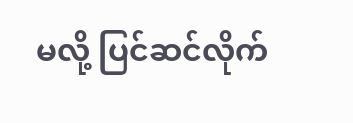မလို့ ပြင်ဆင်လိုက်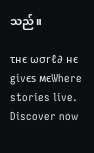သည်။

τнє ωσrℓ∂ нє givєs мєWhere stories live. Discover now